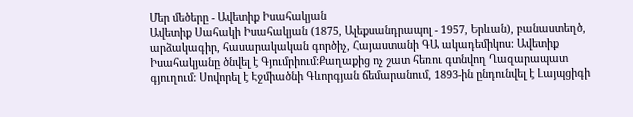Մեր մեծերը - Ավետիք Իսահակյան
Ավետիք Սահակի Իսահակյան (1875, Ալեքսանդրապոլ - 1957, Երևան), բանաստեղծ, արձակագիր, հասարակական գործիչ, Հայաստանի ԳԱ ակադեմիկոս: Ավետիք Իսահակյանը ծնվել է Գյումրիում:Քաղաքից ոչ շատ հեռու գտնվող Ղազարապատ գյուղում: Սովորել է Էջմիածնի Գևորգյան ճեմարանում, 1893-ին ընդունվել է Լայպցիգի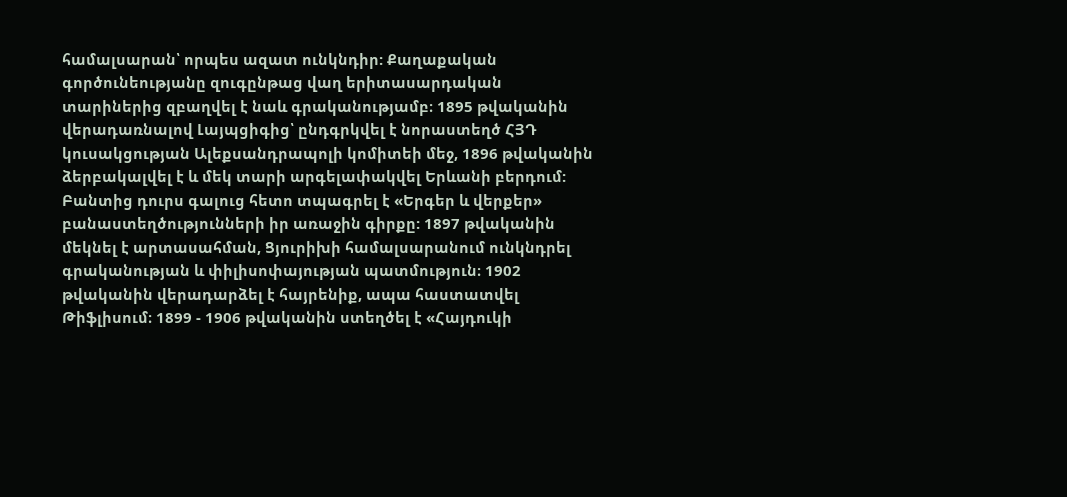համալսարան՝ որպես ազատ ունկնդիր: Քաղաքական գործունեությանը զուգընթաց վաղ երիտասարդական տարիներից զբաղվել է նաև գրականությամբ։ 1895 թվականին վերադառնալով Լայպցիգից՝ ընդգրկվել է նորաստեղծ ՀՅԴ կուսակցության Ալեքսանդրապոլի կոմիտեի մեջ, 1896 թվականին ձերբակալվել է և մեկ տարի արգելափակվել Երևանի բերդում: Բանտից դուրս գալուց հետո տպագրել է «Երգեր և վերքեր» բանաստեղծությունների իր առաջին գիրքը: 1897 թվականին մեկնել է արտասահման, Ցյուրիխի համալսարանում ունկնդրել գրականության և փիլիսոփայության պատմություն։ 1902 թվականին վերադարձել է հայրենիք, ապա հաստատվել Թիֆլիսում։ 1899 - 1906 թվականին ստեղծել է «Հայդուկի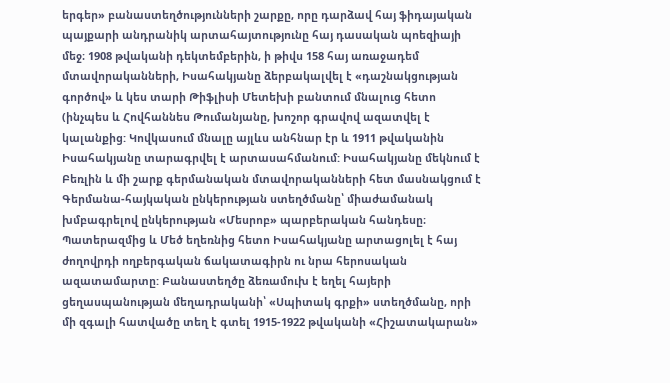երգեր» բանաստեղծությունների շարքը, որը դարձավ հայ ֆիդայական պայքարի անդրանիկ արտահայտությունը հայ դասական պոեզիայի մեջ։ 1908 թվականի դեկտեմբերին, ի թիվս 158 հայ առաջադեմ մտավորականների, Իսահակյանը ձերբակալվել է «դաշնակցության գործով» և կես տարի Թիֆլիսի Մետեխի բանտում մնալուց հետո (ինչպես և Հովհաննես Թումանյանը, խոշոր գրավով ազատվել է կալանքից: Կովկասում մնալը այլևս անհնար էր և 1911 թվականին Իսահակյանը տարագրվել է արտասահմանում: Իսահակյանը մեկնում է Բեռլին և մի շարք գերմանական մտավորականների հետ մասնակցում է Գերմանա-հայկական ընկերության ստեղծմանը՝ միաժամանակ խմբագրելով ընկերության «Մեսրոբ» պարբերական հանդեսը։ Պատերազմից և Մեծ եղեռնից հետո Իսահակյանը արտացոլել է հայ ժողովրդի ողբերգական ճակատագիրն ու նրա հերոսական ազատամարտը: Բանաստեղծը ձեռամուխ է եղել հայերի ցեղասպանության մեղադրականի՝ «Սպիտակ գրքի» ստեղծմանը, որի մի զգալի հատվածը տեղ է գտել 1915-1922 թվականի «Հիշատակարան»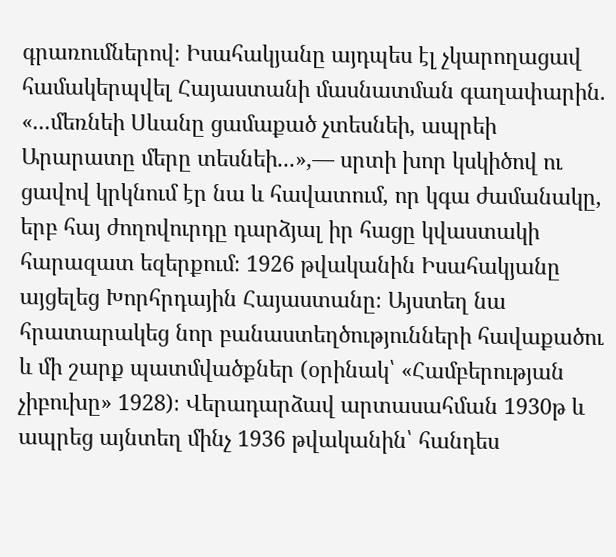գրառումներով։ Իսահակյանը այդպես էլ չկարողացավ համակերպվել Հայաստանի մասնատման գաղափարին. «...մեռնեի Սևանը ցամաքած չտեսնեի, ապրեի Արարատը մերը տեսնեի...»,— սրտի խոր կսկիծով ու ցավով կրկնում էր նա և հավատում, որ կգա ժամանակը, երբ հայ ժողովուրդը դարձյալ իր հացը կվաստակի հարազատ եզերքում։ 1926 թվականին Իսահակյանը այցելեց Խորհրդային Հայաստանը։ Այստեղ նա հրատարակեց նոր բանաստեղծությունների հավաքածու և մի շարք պատմվածքներ (օրինակ՝ «Համբերության չիբուխը» 1928)։ Վերադարձավ արտասահման 1930թ և ապրեց այնտեղ մինչ 1936 թվականին՝ հանդես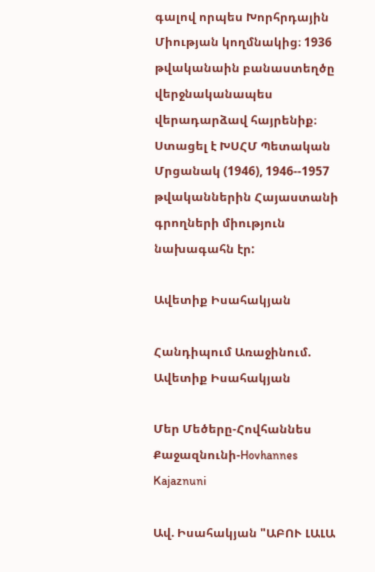գալով որպես Խորհրդային Միության կողմնակից։ 1936 թվականաին բանաստեղծը վերջնականապես վերադարձավ հայրենիք։ Ստացել է ԽՍՀՄ Պետական Մրցանակ (1946), 1946--1957 թվականներին Հայաստանի գրողների միություն նախագահն էր:

Ավետիք Իսահակյան

Հանդիպում Առաջինում. Ավետիք Իսահակյան

Մեր Մեծերը-Հովհաննես Քաջազնունի-Hovhannes Kajaznuni

Ավ. Իսահակյան "ԱԲՈՒ ԼԱԼԱ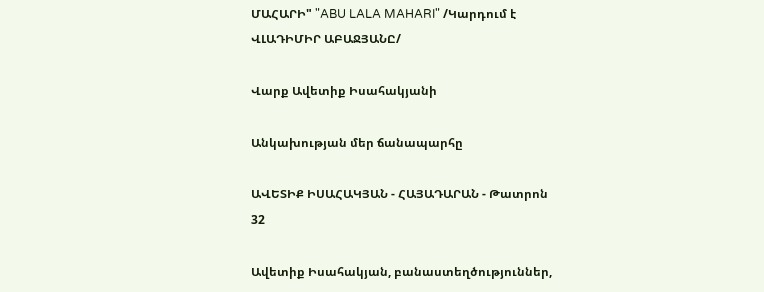ՄԱՀԱՐԻ" "ABU LALA MAHARI" /Կարդում է ՎԼԱԴԻՄԻՐ ԱԲԱՋՅԱՆԸ/

Վարք Ավետիք Իսահակյանի

Անկախության մեր ճանապարհը

ԱՎԵՏԻՔ ԻՍԱՀԱԿՅԱՆ - ՀԱՅԱԴԱՐԱՆ - Թատրոն 32

Ավետիք Իսահակյան, բանաստեղծություններ,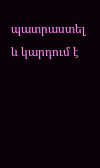պատրաստել և կարդում է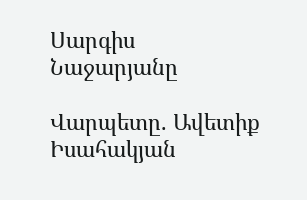Սարգիս Նաջարյանը

Վարպետը. Ավետիք Իսահակյան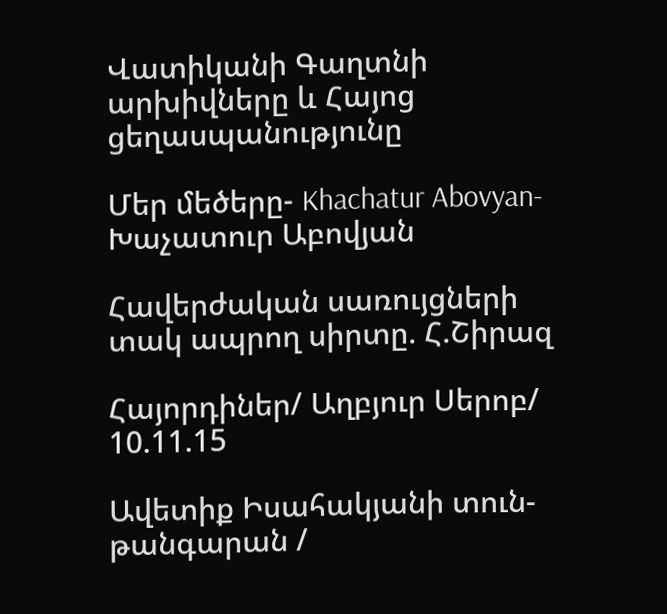Վատիկանի Գաղտնի արխիվները և Հայոց ցեղասպանությունը

Մեր մեծերը- Khachatur Abovyan-Խաչատուր Աբովյան

Հավերժական սառույցների տակ ապրող սիրտը. Հ.Շիրազ

Հայորդիներ/ Աղբյուր Սերոբ/ 10.11.15

Ավետիք Իսահակյանի տուն-թանգարան /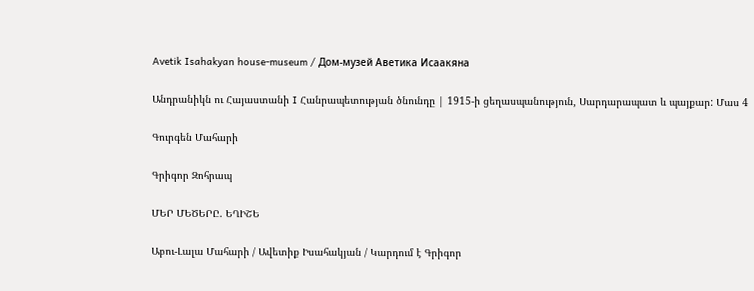Avetik Isahakyan house-museum / Дом-музей Аветика Исаакяна

Անդրանիկն ու Հայաստանի I Հանրապետության ծնունդը | 1915-ի ցեղասպանություն, Սարդարապատ և պայքար: Մաս 4

Գուրգեն Մահարի

Գրիգոր Զոհրապ

ՄԵՐ ՄԵԾԵՐԸ. ԵՂԻՇԵ

Աբու-Լալա Մահարի / Ավետիք Իսահակյան / Կարդում է Գրիգոր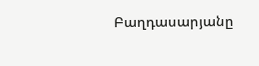Բաղդասարյանը